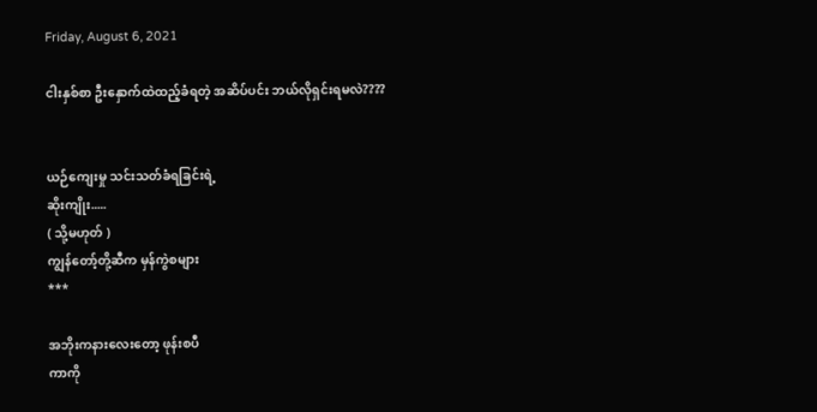Friday, August 6, 2021

ငါးနှစ်စာ ဦးနှောက်ထဲထည့်ခံရတဲ့ အဆိပ်ပင်း ဘယ်လိုရှင်းရမလဲ????


ယဉ်ကျေးမှု သင်းသတ်ခံရခြင်းရဲ့
ဆိုးကျိုး.....
( သို့မဟုတ် )
ကျွန်တော့်တို့ဆီက မှန်ကွဲစများ
***

အဘိုးကနားလေးတော့ ဖုန်းစပီ
ကာကို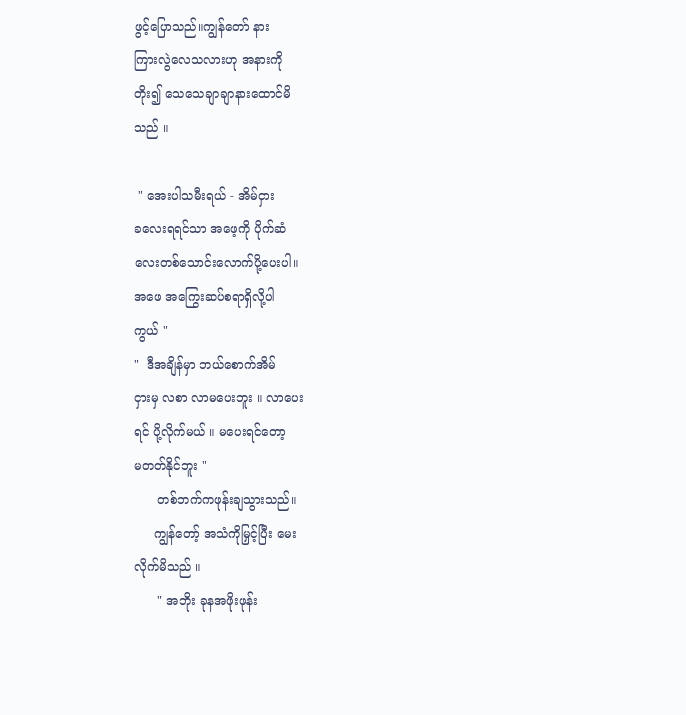ဖွင့်ပြောသည်။ကျွန်တော် နား
ကြားလွဲလေသလားဟု အနားကို
တိုး၍ သေသေချာချာနားထောင်မိ
သည် ။

 " အေးပါသမီးရယ် - အိမ်ငှား
ခလေးရရင်သာ အဖေ့ကို ပိုက်ဆံ
လေးတစ်သောင်းလောက်ပို့ပေးပါ။
အဖေ အကြွေးဆပ်စရာရှိလို့ပါ
ကွယ် "
"  ဒီအချိန်မှာ ဘယ်စောက်အိမ်
ငှားမှ လစာ လာမပေးဘူး ။ လာပေး
ရင် ပို့လိုက်မယ် ။ မပေးရင်တော့
မတတ်နိုင်ဘူး "
      တစ်ဘက်ကဖုန်းချသွားသည်။
     ကျွန်တော့် အသံကိုမြှင့်ပြီး မေး
လိုက်မိသည် ။
      " အဘိုး ခုနအဖိုးဖုန်း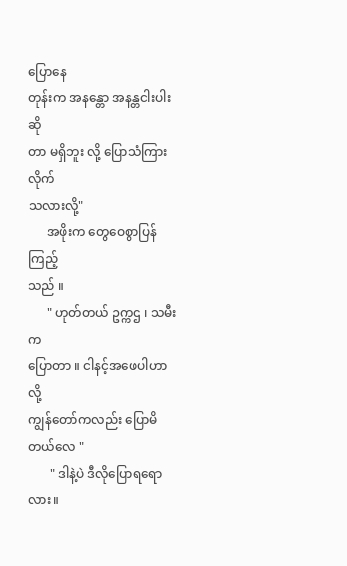ပြောနေ
တုန်းက အနန္တော အနန္တငါးပါးဆို
တာ မရှိဘူး လို့ ပြောသံကြားလိုက်
သလားလို့"
      အဖိုးက တွေဝေစွာပြန်ကြည့်
သည် ။
      " ဟုတ်တယ် ဥက္ကဌ ၊ သမီးက
ပြောတာ ။ ငါနင့်အဖေပါဟာ  လို့
ကျွန်တော်ကလည်း ပြောမိ
တယ်လေ "
       " ဒါနဲ့ပဲ ဒီလိုပြောရရောလား။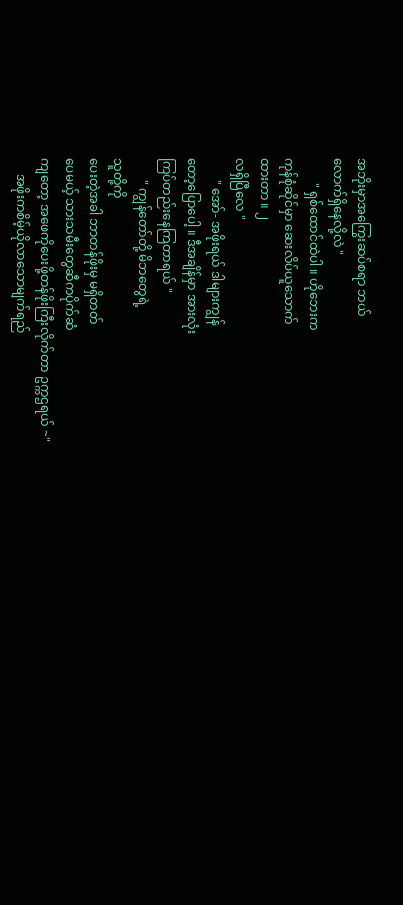အဘိုးမှာအကြွေးဆပ်စရာ ဘယ်
လောက်ရှိနေလို့လဲ "
        " ရှစ်ထောင်ထဲပါ ။ ဟိုဘေးက
ကုန်စုံဆိုင်မှာ ဆေးလိပ်ယူသောက်
ထားတာ ။ ၂
လရှိပြီလေ "
       " အော်- အဖိုးရယ် ဒါများကျွန်
တော့ပြောပေါ့ ။ ဒီအချိန်မှာ အားလုံး
ကြပ်တည်းနေကြတာရယ် "
       " ကျွန်တော်တို့ မိဘတွေရဲ့
သူတို့ကို
ပေးတဲ့အခါ ဘာတန်ဖိုးမှ မရှိတတ်
ပေမယ့် သားသမီးတွေဆီကပိုက်ဆံ
ကျတော့ အဖေကိုပေးဖို့တန်ဖိုးကြီးလိုက်တာ ဥက္ကဌရယ် ~"
     အဖိုးကစိမ့်ယိုလာသောမျက်ရည်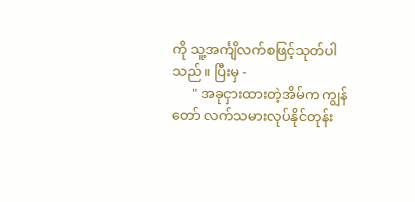ကို သူ့အင်္ကျိလက်စဖြင့်သုတ်ပါ
သည် ။ ပြီးမှ -
      " အခုငှားထားတဲ့အိမ်က ကျွန်
တော် လက်သမားလုပ်နိုင်တုန်း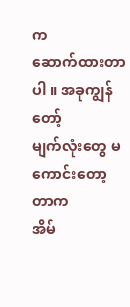က
ဆောက်ထားတာပါ ။ အခုကျွန်တော့်
မျက်လုံးတွေ မကောင်းတော့တာက
အိမ်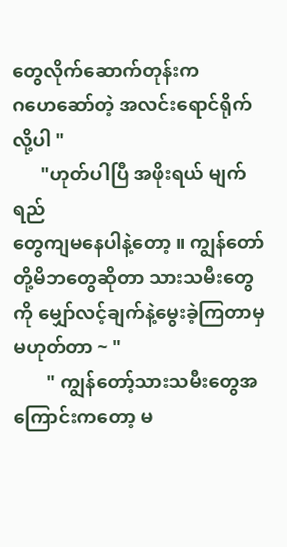တွေလိုက်ဆောက်တုန်းက
ဂဟေဆော်တဲ့ အလင်းရောင်ရိုက်
လို့ပါ "
      "ဟုတ်ပါပြီ အဖိုးရယ် မျက်ရည်
တွေကျမနေပါနဲ့တော့ ။ ကျွန်တော်
တို့မိဘတွေဆိုတာ သားသမီးတွေ
ကို မျှော်လင့်ချက်နဲ့မွေးခဲ့ကြတာမှ
မဟုတ်တာ ~ "
       " ကျွန်တော့်သားသမီးတွေအ
ကြောင်းကတော့ မ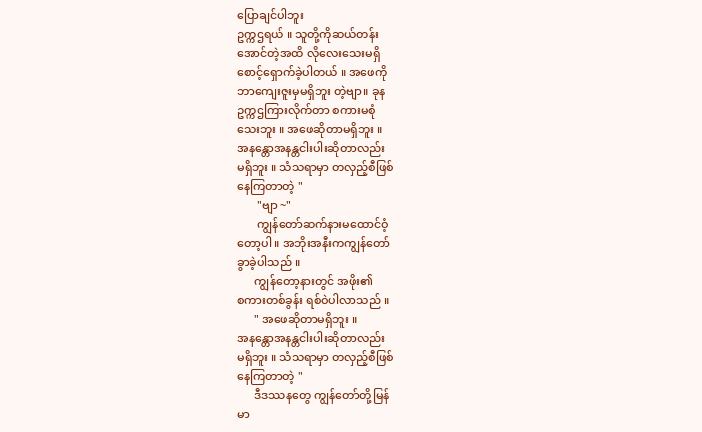ပြောချင်ပါဘူး
ဥက္ကဌရယ် ။ သူတို့ကိုဆယ်တန်း
အောင်တဲ့အထိ လိုလေးသေးမရှိ
စောင့်ရှောက်ခဲ့ပါတယ် ။ အဖေကို
ဘာကျေးဇူးမှမရှိဘူး တဲ့ဗျာ။ ခုန
ဥက္ကဌကြားလိုက်တာ စကားမစုံ
သေးဘူး ။ အဖေဆိုတာမရှိဘူး ။
အနန္တောအနန္တငါးပါးဆိုတာလည်း
မရှိဘူး ။ သံသရာမှာ တလှည့်စီဖြစ်
နေကြတာတဲ့ "
       "ဗျာ ~"
       ကျွန်တော်ဆက်နားမထောင်ဝံ့
တော့ပါ ။ အဘိုးအနီးကကျွန်တော်
ခွာခဲ့ပါသည် ။
      ကျွန်တော့နားတွင် အဖိုး၏
စကားတစ်ခွန်း ရစ်ဝဲပါလာသည် ။
      " အဖေဆိုတာမရှိဘူး ။
အနန္တောအနန္တငါးပါးဆိုတာလည်း
မရှိဘူး ။ သံသရာမှာ တလှည့်စီဖြစ်
နေကြတာတဲ့ "
      ဒီဒဿနတွေ ကျွန်တော်တို့မြန်
မာ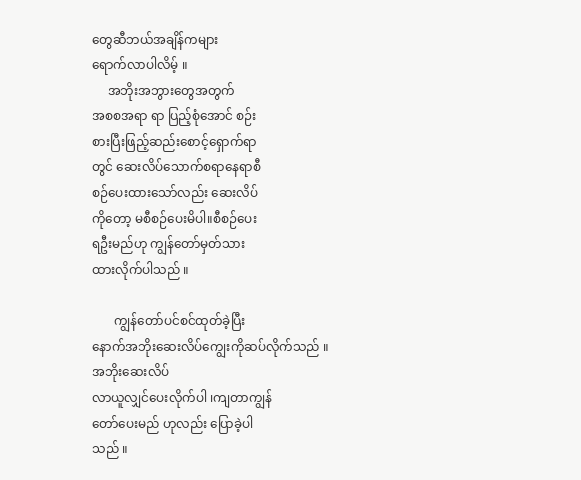တွေဆီဘယ်အချိန်ကများ
ရောက်လာပါလိမ့် ။
     အဘိုးအဘွားတွေအတွက်
အစစအရာ ရာ ပြည့်စုံအောင် စဉ်း
စားပြီးဖြည့်ဆည်းစောင့်ရှောက်ရာ
တွင် ဆေးလိပ်သောက်စရာနေရာစီ
စဉ်ပေးထားသော်လည်း ဆေးလိပ်
ကိုတော့ မစီစဉ်ပေးမိပါ။စီစဉ်ပေး
ရဦးမည်ဟု ကျွန်တော်မှတ်သား
ထားလိုက်ပါသည် ။

       ကျွန်တော်ပင်စင်ထုတ်ခဲ့ပြီး
နောက်အဘိုးဆေးလိပ်ကျွေးကိုဆပ်လိုက်သည် ။ အဘိုးဆေးလိပ်
လာယူလျှင်ပေးလိုက်ပါ ၊ကျတာကျွန်
တော်ပေးမည် ဟုလည်း ပြောခဲ့ပါ
သည် ။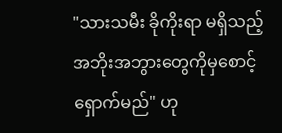"သားသမီး ခိုကိုးရာ မရှိသည့်
အဘိုးအဘွားတွေကိုမှစောင့်
ရှောက်မည်" ဟု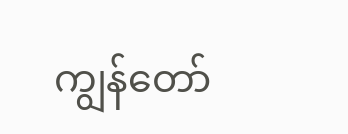ကျွန်တော်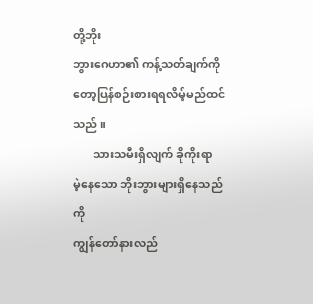တို့ဘိုး
ဘွားဂေဟာ၏ ကန့်သတ်ချက်ကို
တော့ပြန်စဉ်းစားရရလိမ့်မည်ထင်
သည် ။
       သားသမီးရှိလျက် ခိုကိုးရာ
မဲ့နေသော ဘိုးဘွားများရှိနေသည်ကို
ကျွန်တော်နားလည်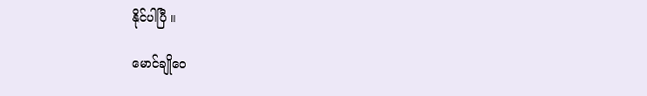နိုင်ပါပြီ ။

မောင်ချိုဝေ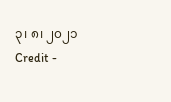၃၊ ၈၊ ၂၀၂၁
Credit -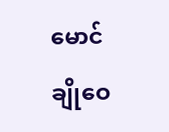မောင်ချိုဝေ